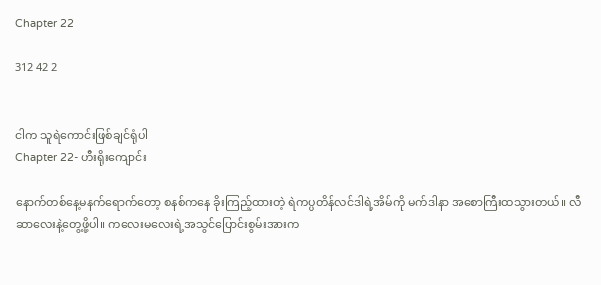Chapter 22

312 42 2


ငါက သူရဲကောင်းဖြစ်ချင်ရုံပါ
Chapter 22- ဟီးရိုးကျောင်း

နောက်တစ်နေ့မနက်ရောက်တော့ စနစ်ကနေ ခိုးကြည့်ထားတဲ့ ရဲကပ္ပတိန်လင်ဒါရဲ့အိမ်ကို မက်ဒါနာ အစောကြီးထသွားတယ်။ လီဆာလေးနဲ့တွေ့ဖို့ပါ။ ကလေးမလေးရဲ့အသွင်ပြောင်းစွမ်းအားက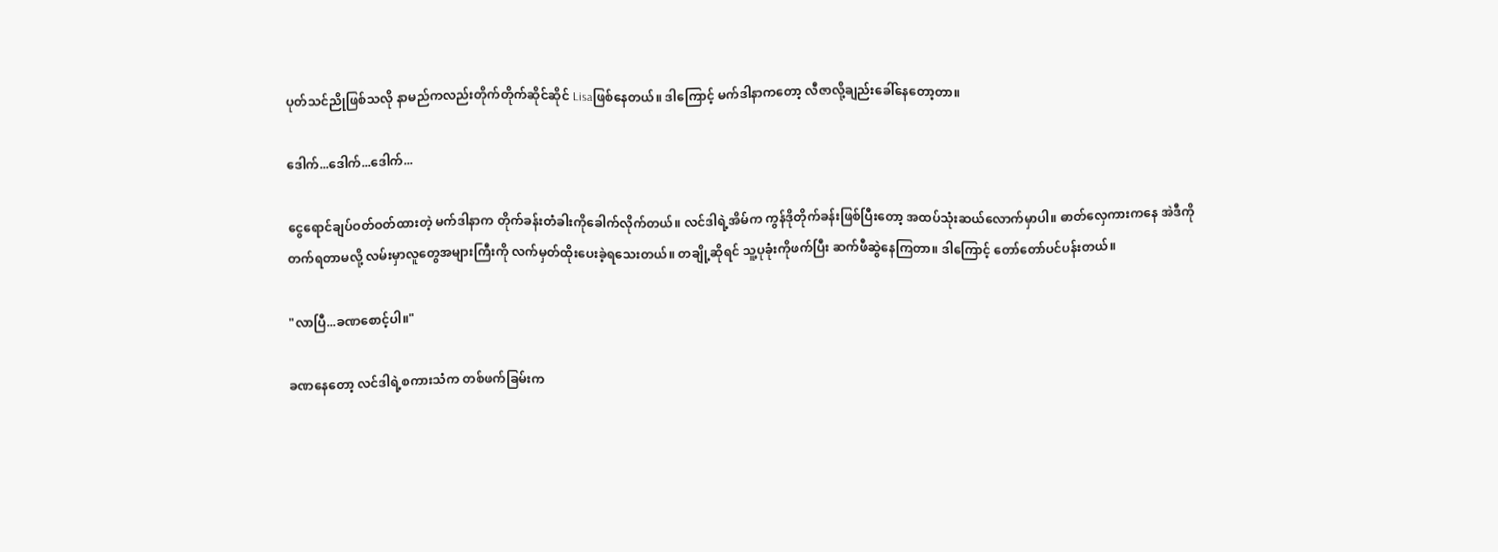ပုတ်သင်ညိုဖြစ်သလို နာမည်ကလည်းတိုက်တိုက်ဆိုင်ဆိုင် Lisaဖြစ်နေတယ်။ ဒါကြောင့် မက်ဒါနာကတော့ လီဇာလို့ချည်းခေါ်နေတော့တာ။

ဒေါက်...ဒေါက်...ဒေါက်...

ငွေရောင်ချပ်ဝတ်ဝတ်ထားတဲ့ မက်ဒါနာက တိုက်ခန်းတံခါးကိုခေါက်လိုက်တယ်။ လင်ဒါရဲ့အိမ်က ကွန်ဒိုတိုက်ခန်းဖြစ်ပြီးတော့ အထပ်သုံးဆယ်လောက်မှာပါ။ ဓာတ်လှေကားကနေ အဲဒီကိုတက်ရတာမလို့ လမ်းမှာလူတွေအများကြီးကို လက်မှတ်ထိုးပေးခဲ့ရသေးတယ်။ တချို့ဆိုရင် သူ့ပုခုံးကိုဖက်ပြီး ဆက်ဖီဆွဲနေကြတာ။ ဒါကြောင့် တော်တော်ပင်ပန်းတယ်။

"လာပြီ...ခဏစောင့်ပါ။"

ခဏနေတော့ လင်ဒါရဲ့စကားသံက တစ်ဖက်ခြမ်းက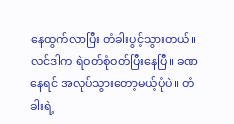နေထွက်လာပြီး တံခါးပွင့်သွားတယ်။ လင်ဒါက ရဲဝတ်စုံဝတ်ပြီးနေပြီ။ ခဏနေရင် အလုပ်သွားတော့မယ့်ပုံပဲ။ တံခါးရဲ့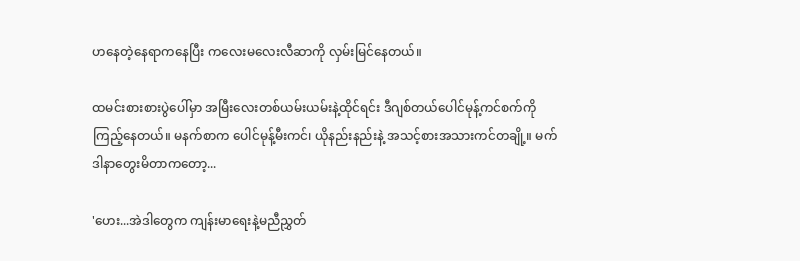ဟနေတဲ့နေရာကနေပြီး ကလေးမလေးလီဆာကို လှမ်းမြင်နေတယ်။

ထမင်းစားစားပွဲပေါ်မှာ အမြီးလေးတစ်ယမ်းယမ်းနဲ့ထိုင်ရင်း ဒီဂျစ်တယ်ပေါင်မုန့်ကင်စက်ကိုကြည့်နေတယ်။ မနက်စာက ပေါင်မုန့်မီးကင်၊ ယိုနည်းနည်းနဲ့ အသင့်စားအသားကင်တချို့။ မက်ဒါနာတွေးမိတာကတော့...

'ဟေး...အဲဒါတွေက ကျန်းမာရေးနဲ့မညီညွှတ်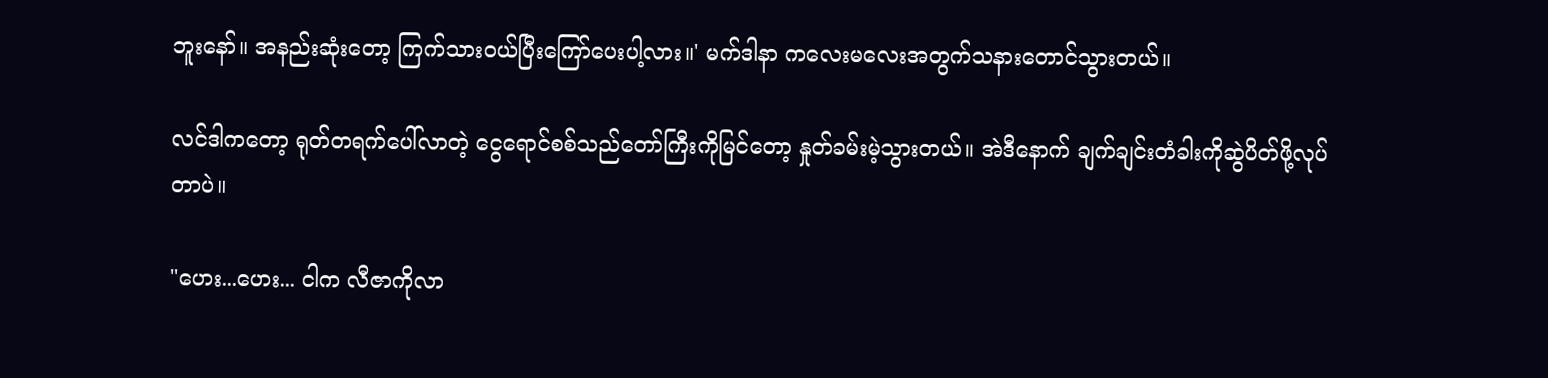ဘူးနော်။ အနည်းဆုံးတော့ ကြက်သားဝယ်ပြီးကြော်ပေးပါ့လား။' မက်ဒါနာ ကလေးမလေးအတွက်သနားတောင်သွားတယ်။

လင်ဒါကတော့ ရုတ်တရက်ပေါ်လာတဲ့ ငွေရောင်စစ်သည်တော်ကြီးကိုမြင်တော့ နှုတ်ခမ်းမဲ့သွားတယ်။ အဲဒီနောက် ချက်ချင်းတံခါးကိုဆွဲပိတ်ဖို့လုပ်တာပဲ။

"ဟေး...ဟေး... ငါက လီဇာကိုလာ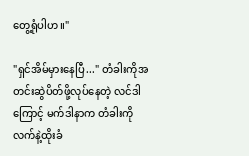တွေ့ရုံပါဟ။"

"ရှင်အိမ်မှားနေပြီ..." တံခါးကိုအတင်းဆွဲပိတ်ဖို့လုပ်နေတဲ့ လင်ဒါကြောင့် မက်ဒါနာက တံခါးကိုလက်နဲ့ထိုးခံ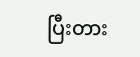ပြီးတား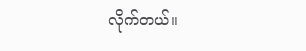လိုက်တယ်။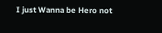I just Wanna be Hero not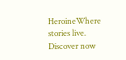HeroineWhere stories live. Discover now